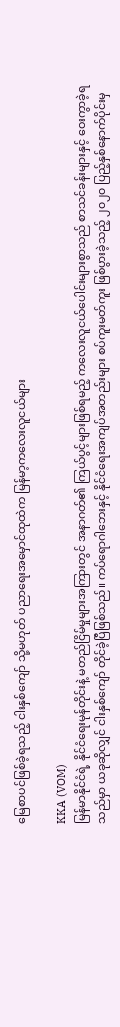မြေစာပင်ဖြစ်ခဲ့ရသည့် ငါးနှစ်ကျော် သို့မဟုတ် ပညာရေးအမှောင်ထုထဲက မြန်မာ့ကလေးလူငယ်များ

KKA (VOM)
မြန်မာနိုင်ငံရဲ့ နိုင်ငံရေးမုန်တိုင်းနဲ့ မတည်ငြိမ်မှုများအကြားတွင် အနာဂတ်၏ ကြယ်ပွင့်များဖြစ်ရမည့် ကလေးလူငယ်ပေါင်းများစွာသည် စာသင်ခန်းများနှင့် ဝေးကွာခဲ့ရသည်မှာ ယခုဆိုလျှင် ငါးနှစ်ကျော် တိုင်ခဲ့ပြီဖြစ်သည်။ ကပ်ရောဂါဘေးနှင့် နိုင်ငံရေးအကျပ်အတည်းများ စပ်ကူးမတ်ကူး ဖြစ်ပွားခဲ့သည့် ၂၀၂၀ ပြည့်နှစ်နောက်ပိုင်းမှ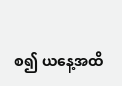စ၍ ယနေ့အထိ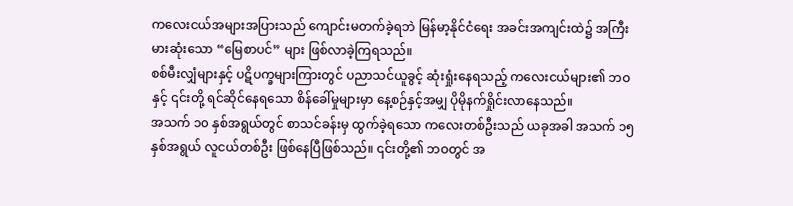ကလေးငယ်အများအပြားသည် ကျောင်းမတက်ခဲ့ရဘဲ မြန်မာ့နိုင်ငံရေး အခင်းအကျင်းထဲ၌ အကြီးမားဆုံးသော “မြေစာပင်” များ ဖြစ်လာခဲ့ကြရသည်။
စစ်မီးလျှံများနှင့် ပဋိပက္ခများကြားတွင် ပညာသင်ယူခွင့် ဆုံးရှုံးနေရသည့် ကလေးငယ်များ၏ ဘဝနှင့် ၎င်းတို့ ရင်ဆိုင်နေရသော စိန်ခေါ်မှုများမှာ နေ့စဉ်နှင့်အမျှ ပိုမိုနက်ရှိုင်းလာနေသည်။
အသက် ၁၀ နှစ်အရွယ်တွင် စာသင်ခန်းမှ ထွက်ခဲ့ရသော ကလေးတစ်ဦးသည် ယခုအခါ အသက် ၁၅ နှစ်အရွယ် လူငယ်တစ်ဦး ဖြစ်နေပြီဖြစ်သည်။ ၎င်းတို့၏ ဘဝတွင် အ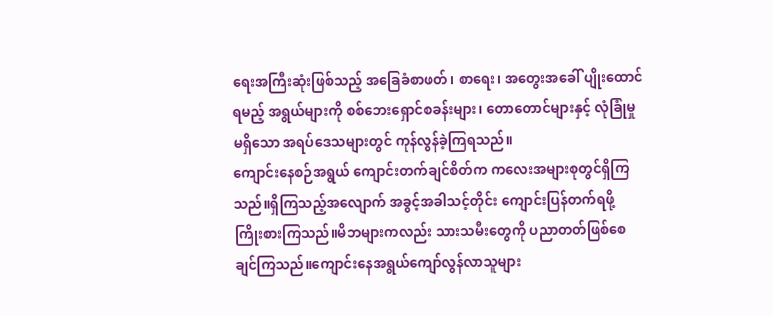ရေးအကြီးဆုံးဖြစ်သည့် အခြေခံစာဖတ်၊ စာရေး၊ အတွေးအခေါ် ပျိုးထောင်ရမည့် အရွယ်များကို စစ်ဘေးရှောင်စခန်းများ၊ တောတောင်များနှင့် လုံခြုံမှုမရှိသော အရပ်ဒေသများတွင် ကုန်လွန်ခဲ့ကြရသည်။
ကျောင်းနေစဉ်အရွယ် ကျောင်းတက်ချင်စိတ်က ကလေးအများစုတွင်ရှိကြသည်။ရှိကြသည့်အလျောက် အခွင့်အခါသင့်တိုင်း ကျောင်းပြန်တက်ရဖို့ ကြိုးစားကြသည်။မိဘများကလည်း သားသမီးတွေကို ပညာတတ်ဖြစ်စေချင်ကြသည်။ကျောင်းနေအရွယ်ကျော်လွန်လာသူများ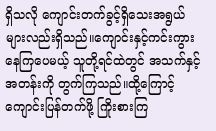ရှိသလို ကျောင်းတက်ခွင့်ရှိသေးအရွယ်များလည်းရှိသည်။ကျောင်းနှင့်ကင်းကွားနေကြပေမယ့် သူတို့ရင်ထဲတွင် အသက်နှင့်အတန်းကို တွက်ကြသည်။ထို့ကြောင့် ကျောင်းပြန်တက်ဖို့ ကြိုးစားကြ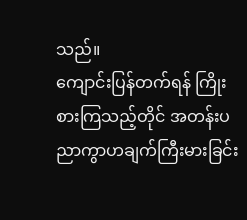သည်။
ကျောင်းပြန်တက်ရန် ကြိုးစားကြသည့်တိုင် အတန်းပညာကွာဟချက်ကြီးမားခြင်း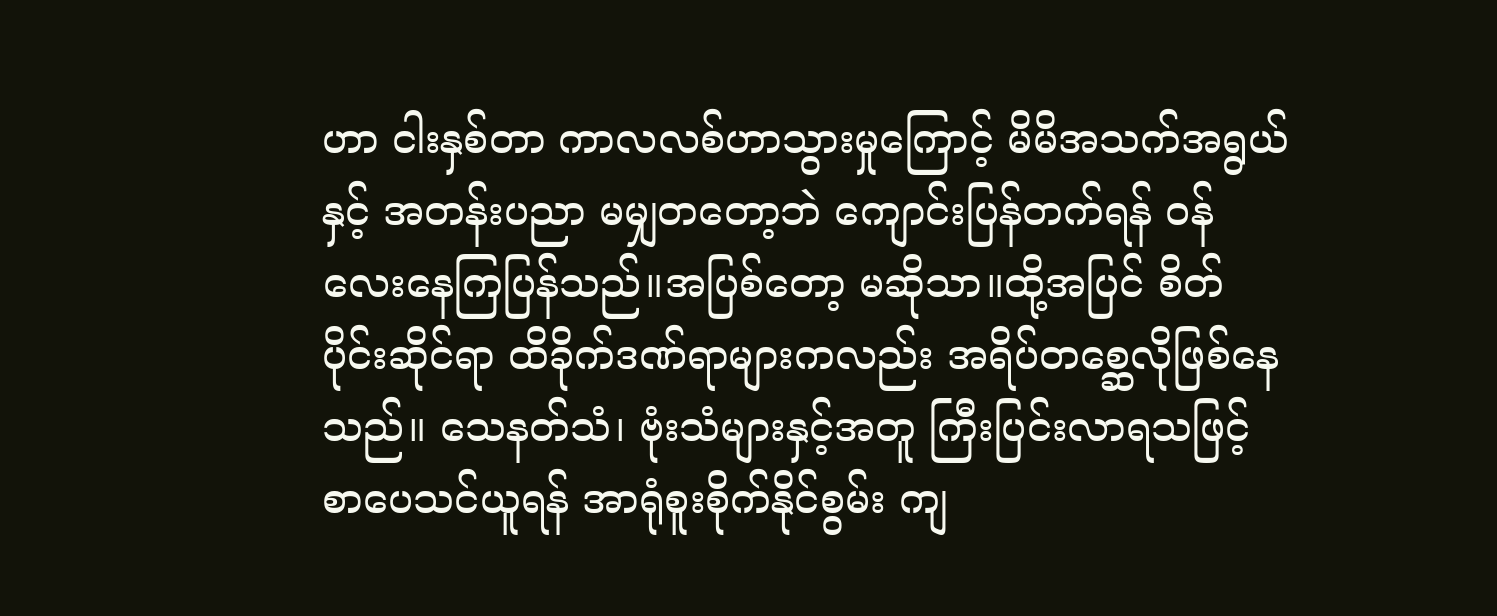ဟာ ငါးနှစ်တာ ကာလလစ်ဟာသွားမှုကြောင့် မိမိအသက်အရွယ်နှင့် အတန်းပညာ မမျှတတော့ဘဲ ကျောင်းပြန်တက်ရန် ဝန်လေးနေကြပြန်သည်။အပြစ်တော့ မဆိုသာ။ထို့အပြင် စိတ်ပိုင်းဆိုင်ရာ ထိခိုက်ဒဏ်ရာများကလည်း အရိပ်တစ္ဆေလိုဖြစ်နေသည်။ သေနတ်သံ၊ ဗုံးသံများနှင့်အတူ ကြီးပြင်းလာရသဖြင့် စာပေသင်ယူရန် အာရုံစူးစိုက်နိုင်စွမ်း ကျ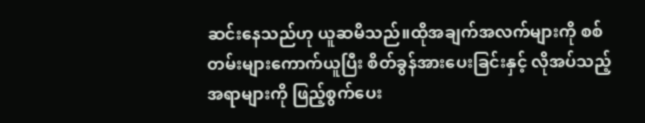ဆင်းနေသည်ဟု ယူဆမိသည်။ထိုအချက်အလက်များကို စစ်တမ်းများကောက်ယူပြီး စိတ်ခွန်အားပေးခြင်းနှင့် လိုအပ်သည့်အရာများကို ဖြည့်စွက်ပေး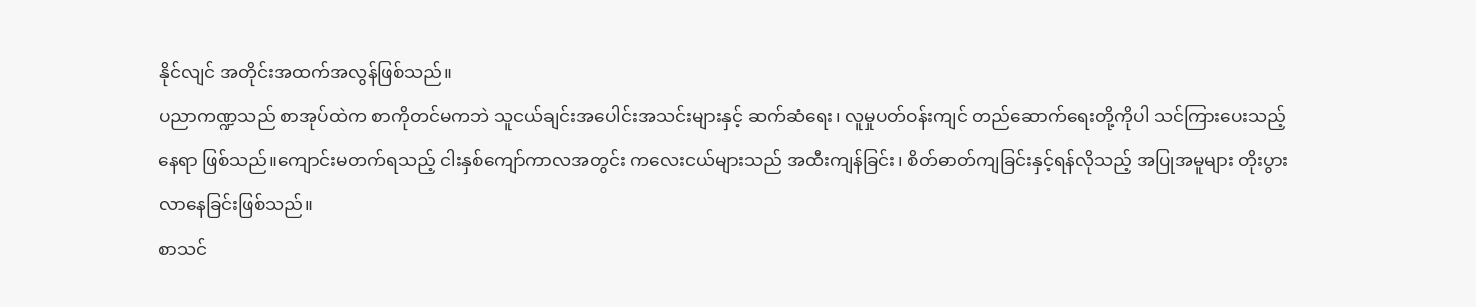နိုင်လျင် အတိုင်းအထက်အလွန်ဖြစ်သည်။
ပညာကဏ္ဍသည် စာအုပ်ထဲက စာကိုတင်မကဘဲ သူငယ်ချင်းအပေါင်းအသင်းများနှင့် ဆက်ဆံရေး၊ လူမှုပတ်ဝန်းကျင် တည်ဆောက်ရေးတို့ကိုပါ သင်ကြားပေးသည့်နေရာ ဖြစ်သည်။ကျောင်းမတက်ရသည့် ငါးနှစ်ကျော်ကာလအတွင်း ကလေးငယ်များသည် အထီးကျန်ခြင်း၊ စိတ်ဓာတ်ကျခြင်းနှင့်ရန်လိုသည့် အပြုအမူများ တိုးပွားလာနေခြင်းဖြစ်သည်။
စာသင်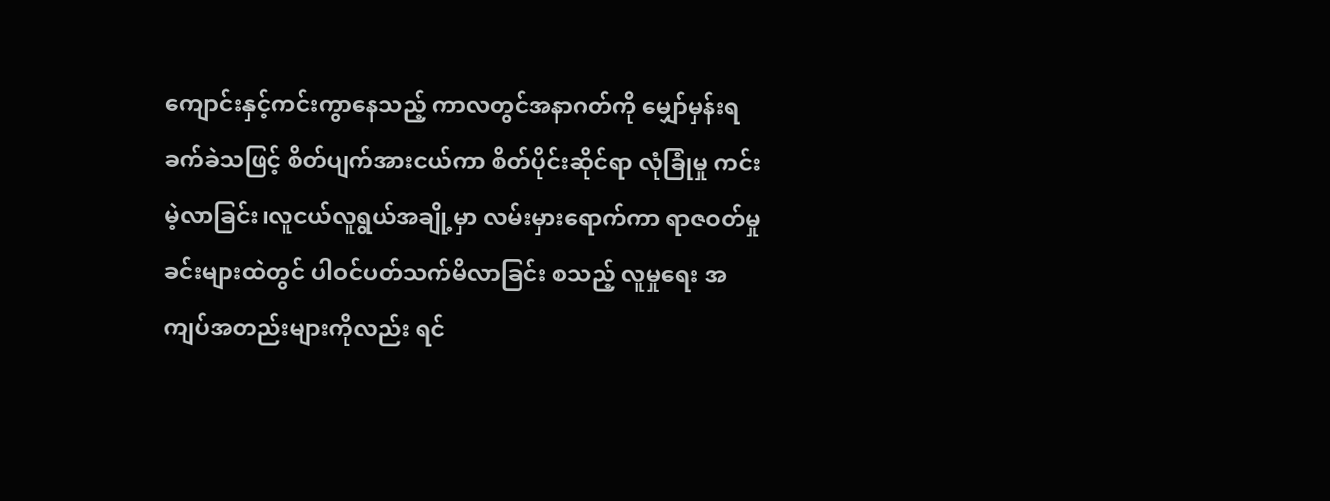ကျောင်းနှင့်ကင်းကွာနေသည့် ကာလတွင်အနာဂတ်ကို မျှော်မှန်းရခက်ခဲသဖြင့် စိတ်ပျက်အားငယ်ကာ စိတ်ပိုင်းဆိုင်ရာ လုံခြုံမှု ကင်းမဲ့လာခြင်း၊လူငယ်လူရွယ်အချို့မှာ လမ်းမှားရောက်ကာ ရာဇဝတ်မှုခင်းများထဲတွင် ပါဝင်ပတ်သက်မိလာခြင်း စသည့် လူမှုရေး အကျပ်အတည်းများကိုလည်း ရင်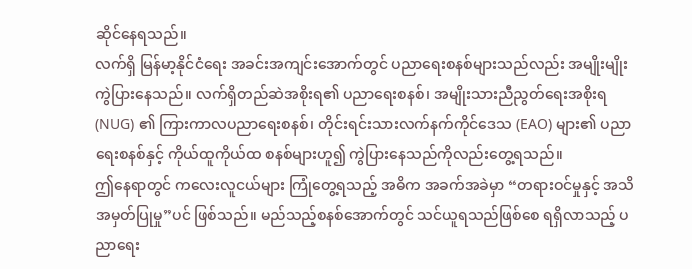ဆိုင်နေရသည်။
လက်ရှိ မြန်မာ့နိုင်ငံရေး အခင်းအကျင်းအောက်တွင် ပညာရေးစနစ်များသည်လည်း အမျိုးမျိုး ကွဲပြားနေသည်။ လက်ရှိတည်ဆဲအစိုးရ၏ ပညာရေးစနစ်၊ အမျိုးသားညီညွတ်ရေးအစိုးရ (NUG) ၏ ကြားကာလပညာရေးစနစ်၊ တိုင်းရင်းသားလက်နက်ကိုင်ဒေသ (EAO) များ၏ ပညာရေးစနစ်နှင့် ကိုယ်ထူကိုယ်ထ စနစ်များဟူ၍ ကွဲပြားနေသည်ကိုလည်းတွေ့ရသည်။
ဤနေရာတွင် ကလေးလူငယ်များ ကြုံတွေ့ရသည့် အဓိက အခက်အခဲမှာ “တရားဝင်မှုနှင့် အသိအမှတ်ပြုမှု”ပင် ဖြစ်သည်။ မည်သည့်စနစ်အောက်တွင် သင်ယူရသည်ဖြစ်စေ ရရှိလာသည့် ပညာရေး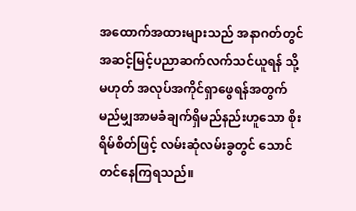အထောက်အထားများသည် အနာဂတ်တွင် အဆင့်မြင့်ပညာဆက်လက်သင်ယူရန် သို့မဟုတ် အလုပ်အကိုင်ရှာဖွေရန်အတွက် မည်မျှအာမခံချက်ရှိမည်နည်းဟူသော စိုးရိမ်စိတ်ဖြင့် လမ်းဆုံလမ်းခွတွင် သောင်တင်နေကြရသည်။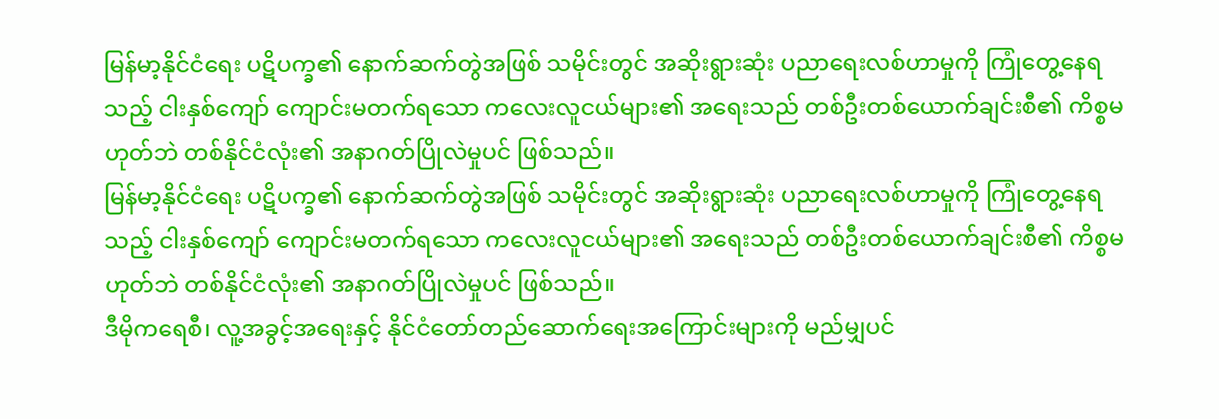မြန်မာ့နိုင်ငံရေး ပဋိပက္ခ၏ နောက်ဆက်တွဲအဖြစ် သမိုင်းတွင် အဆိုးရွားဆုံး ပညာရေးလစ်ဟာမှုကို ကြုံတွေ့နေရသည့် ငါးနှစ်ကျော် ကျောင်းမတက်ရသော ကလေးလူငယ်များ၏ အရေးသည် တစ်ဦးတစ်ယောက်ချင်းစီ၏ ကိစ္စမဟုတ်ဘဲ တစ်နိုင်ငံလုံး၏ အနာဂတ်ပြိုလဲမှုပင် ဖြစ်သည်။
မြန်မာ့နိုင်ငံရေး ပဋိပက္ခ၏ နောက်ဆက်တွဲအဖြစ် သမိုင်းတွင် အဆိုးရွားဆုံး ပညာရေးလစ်ဟာမှုကို ကြုံတွေ့နေရသည့် ငါးနှစ်ကျော် ကျောင်းမတက်ရသော ကလေးလူငယ်များ၏ အရေးသည် တစ်ဦးတစ်ယောက်ချင်းစီ၏ ကိစ္စမဟုတ်ဘဲ တစ်နိုင်ငံလုံး၏ အနာဂတ်ပြိုလဲမှုပင် ဖြစ်သည်။
ဒီမိုကရေစီ၊ လူ့အခွင့်အရေးနှင့် နိုင်ငံတော်တည်ဆောက်ရေးအကြောင်းများကို မည်မျှပင်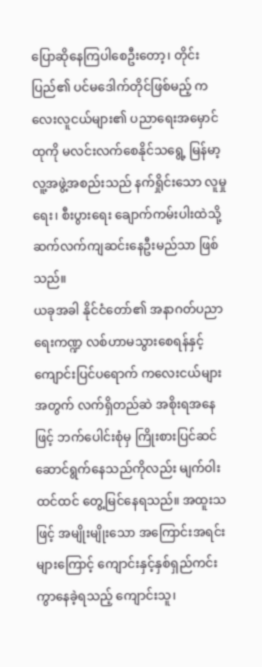ပြောဆိုနေကြပါစေဦးတော့၊ တိုင်းပြည်၏ ပင်မဒေါက်တိုင်ဖြစ်မည့် ကလေးလူငယ်များ၏ ပညာရေးအမှောင်ထုကို မလင်းလက်စေနိုင်သရွေ့ မြန်မာ့လူ့အဖွဲ့အစည်းသည် နက်ရှိုင်းသော လူမှုရေး၊ စီးပွားရေး ချောက်ကမ်းပါးထဲသို့ ဆက်လက်ကျဆင်းနေဦးမည်သာ ဖြစ်သည်။
ယခုအခါ နိုင်ငံတော်၏ အနာဂတ်ပညာရေးကဏ္ဍ လစ်ဟာမသွားစေရန်နှင့် ကျောင်းပြင်ပရောက် ကလေးငယ်များအတွက် လက်ရှိတည်ဆဲ အစိုးရအနေဖြင့် ဘက်ပေါင်းစုံမှ ကြိုးစားပြင်ဆင် ဆောင်ရွက်နေသည်ကိုလည်း မျက်ဝါးထင်ထင် တွေ့မြင်နေရသည်။ အထူးသဖြင့် အမျိုးမျိုးသော အကြောင်းအရင်းများကြောင့် ကျောင်းနှင့်နှစ်ရှည်ကင်းကွာနေခဲ့ရသည့် ကျောင်းသူ၊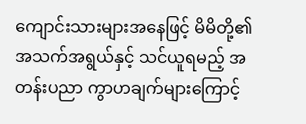ကျောင်းသားများအနေဖြင့် မိမိတို့၏ အသက်အရွယ်နှင့် သင်ယူရမည့် အတန်းပညာ ကွာဟချက်များကြောင့်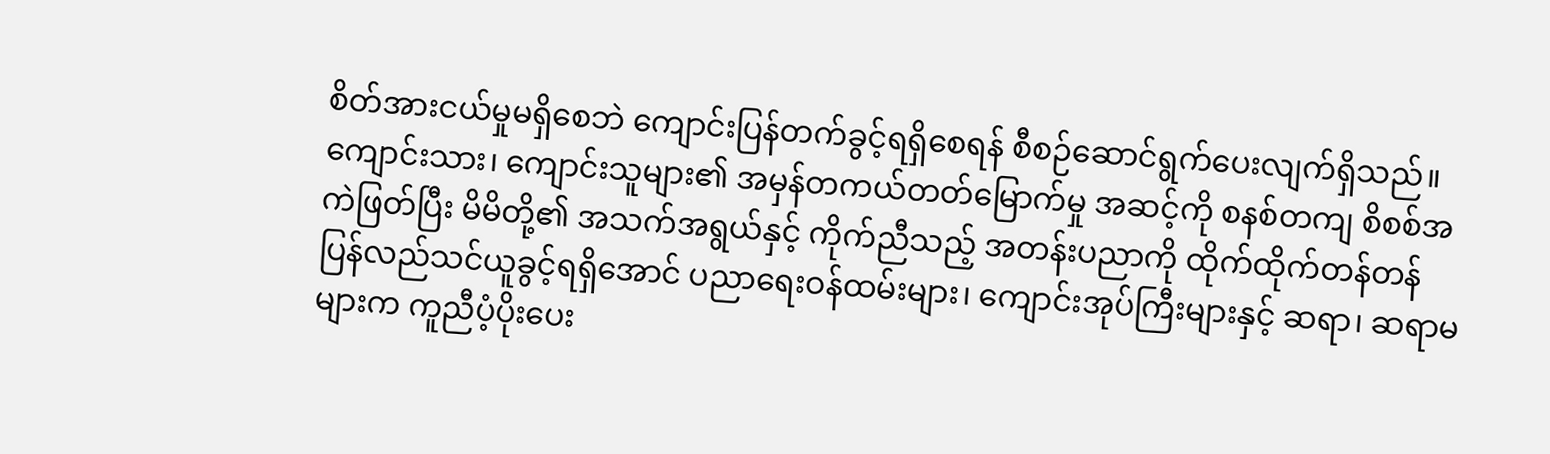စိတ်အားငယ်မှုမရှိစေဘဲ ကျောင်းပြန်တက်ခွင့်ရရှိစေရန် စီစဉ်ဆောင်ရွက်ပေးလျက်ရှိသည်။
ကျောင်းသား၊ ကျောင်းသူများ၏ အမှန်တကယ်တတ်မြောက်မှု အဆင့်ကို စနစ်တကျ စိစစ်အကဲဖြတ်ပြီး မိမိတို့၏ အသက်အရွယ်နှင့် ကိုက်ညီသည့် အတန်းပညာကို ထိုက်ထိုက်တန်တန် ပြန်လည်သင်ယူခွင့်ရရှိအောင် ပညာရေးဝန်ထမ်းများ၊ ကျောင်းအုပ်ကြီးများနှင့် ဆရာ၊ ဆရာမများက ကူညီပံ့ပိုးပေး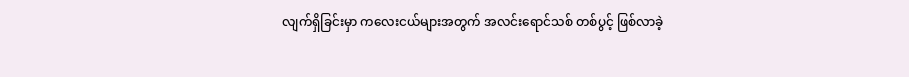လျက်ရှိခြင်းမှာ ကလေးငယ်များအတွက် အလင်းရောင်သစ် တစ်ပွင့် ဖြစ်လာခဲ့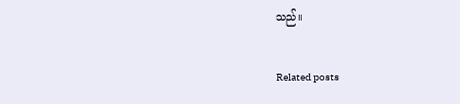သည်။

Related posts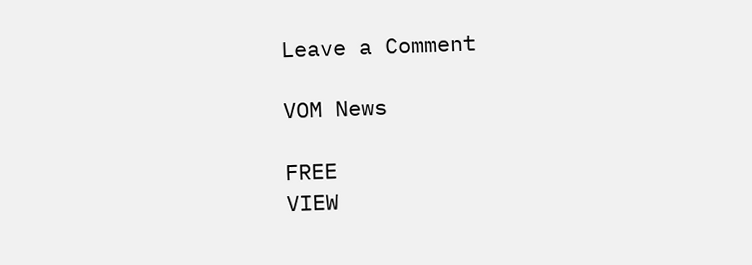Leave a Comment

VOM News

FREE
VIEW